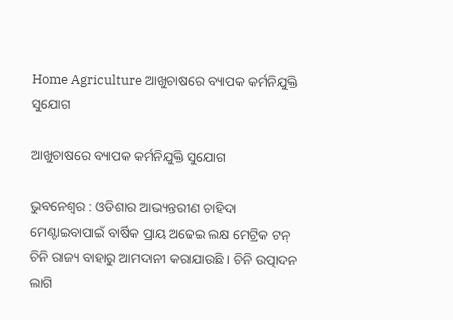Home Agriculture ଆଖୁଚାଷରେ ବ୍ୟାପକ କର୍ମନିଯୁକ୍ତି ସୁଯୋଗ

ଆଖୁଚାଷରେ ବ୍ୟାପକ କର୍ମନିଯୁକ୍ତି ସୁଯୋଗ

ଭୁବନେଶ୍ୱର : ଓଡିଶାର ଆଭ୍ୟନ୍ତରୀଣ ଚାହିଦା ମେଣ୍ଟାଇବାପାଇଁ ବାର୍ଷିକ ପ୍ରାୟ ଅଢେଇ ଲକ୍ଷ ମେଟ୍ରିକ ଟନ୍‍ ଚିନି ରାଜ୍ୟ ବାହାରୁ ଆମଦାନୀ କରାଯାଉଛି । ଚିନି ଉତ୍ପାଦନ ଲାଗି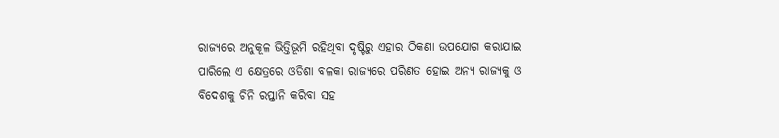ରାଜ୍ୟରେ ଅନୁକୂଳ ଭିତ୍ତିଭୂମି ରହିଥିବା ଦୃଷ୍ଟିରୁ ଏହାର ଠିକଣା ଉପଯୋଗ କରାଯାଇ ପାରିଲେ ଏ କ୍ଷେତ୍ରରେ ଓଡିଶା ବଳକା ରାଜ୍ୟରେ ପରିଣତ ହୋଇ ଅନ୍ୟ ରାଜ୍ୟକୁ ଓ ବିଦେଶକୁ ଚିନି ରପ୍ତାନି କରିବା ସହ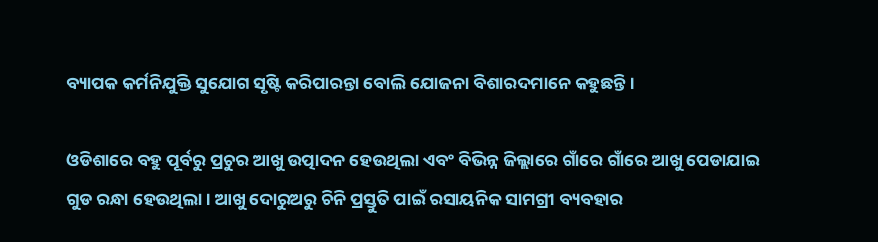ବ୍ୟାପକ କର୍ମନିଯୁକ୍ତି ସୁଯୋଗ ସୃଷ୍ଟି କରିପାରନ୍ତା ବୋଲି ଯୋଜନା ବିଶାରଦମାନେ କହୁଛନ୍ତି ।

ଓଡିଶାରେ ବହୁ ପୂର୍ବରୁ ପ୍ରଚୁର ଆଖୁ ଉତ୍ପାଦନ ହେଉଥିଲା ଏବଂ ବିଭିନ୍ନ ଜିଲ୍ଲାରେ ଗାଁରେ ଗାଁରେ ଆଖୁ ପେଡାଯାଇ ଗୁଡ ରନ୍ଧା ହେଉଥିଲା । ଆଖୁ ଦୋରୁଅରୁ ଚିନି ପ୍ରସ୍ତୁତି ପାଇଁ ରସାୟନିକ ସାମଗ୍ରୀ ବ୍ୟବହାର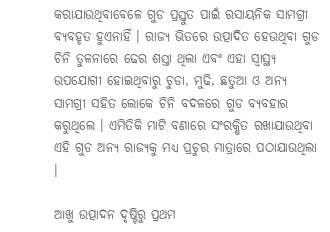କରାଯାଉଥିବାବେଳେ ଗୁଡ ପ୍ରସ୍ତୁତ ପାଇଁ ରସାୟନିକ ସାମଗ୍ରୀ ବ୍ୟବହୃତ ହୁଏନାହିଁ । ରାଜ୍ୟ ଭିତରେ ଉତ୍ପାଦିତ ହେଉଥିବା ଗୁଡ ଚିନି ତୁଳନାରେ ଢେର ଶସ୍ତା ଥିଲା ଏବଂ ଏହା ସ୍ୱାସ୍ଥ୍ୟ ଉପଯୋଗୀ ହୋଇଥିବାରୁ ଚୁଡା, ମୁଢି, ଛତୁଆ ଓ ଅନ୍ୟ ସାମଗ୍ରୀ ସହିତ ଲୋକେ ଚିନି ବଦଳରେ ଗୁଡ ବ୍ୟବହାର କରୁଥିଲେ । ଏମିତିକି ମାଟି ବଣାରେ ସଂରକ୍ଷିତ ରଖାଯାଉଥିବା ଏହି ଗୁଡ ଅନ୍ୟ ରାଜ୍ୟକୁ ମଧ୍ୟ ପ୍ରଚୁର ମାତ୍ରାରେ ପଠାଯାଉଥିଲା ।

ଆଖୁ ଉତ୍ପାଦନ ଦୃଷ୍ଟିରୁ ପ୍ରଥମ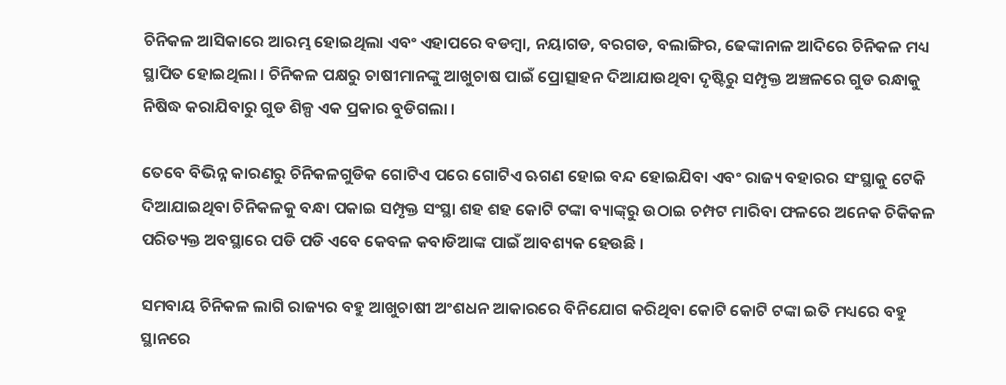ଚିନିକଳ ଆସିକାରେ ଆରମ୍ଭ ହୋଇଥିଲା ଏବଂ ଏହାପରେ ବଡମ୍ବା, ନୟାଗଡ, ବରଗଡ, ବଲାଙ୍ଗିର, ଢେଙ୍କାନାଳ ଆଦିରେ ଚିନିକଳ ମଧ୍ୟ ସ୍ଥାପିତ ହୋଇଥିଲା । ଚିନିକଳ ପକ୍ଷରୁ ଚାଷୀମାନଙ୍କୁ ଆଖୁଚାଷ ପାଇଁ ପ୍ରୋତ୍ସାହନ ଦିଆଯାଉଥିବା ଦୃଷ୍ଟିରୁ ସମ୍ପୃକ୍ତ ଅଞ୍ଚଳରେ ଗୁଡ ରନ୍ଧାକୁ ନିଷିଦ୍ଧ କରାଯିବାରୁ ଗୁଡ ଶିଳ୍ପ ଏକ ପ୍ରକାର ବୁଡିଗଲା ।

ତେବେ ବିଭିନ୍ନ କାରଣରୁ ଚିନିକଳଗୁଡିକ ଗୋଟିଏ ପରେ ଗୋଟିଏ ଋଗଣ ହୋଇ ବନ୍ଦ ହୋଇଯିବା ଏବଂ ରାଜ୍ୟ ବହାରର ସଂସ୍ଥାକୁ ଟେକି ଦିଆଯାଇଥିବା ଚିନିକଳକୁ ବନ୍ଧା ପକାଇ ସମ୍ପୃକ୍ତ ସଂସ୍ଥା ଶହ ଶହ କୋଟି ଟଙ୍କା ବ୍ୟାଙ୍କ୍‍ରୁ ଉଠାଇ ଚମ୍ପଟ ମାରିବା ଫଳରେ ଅନେକ ଚିକିକଳ ପରିତ୍ୟକ୍ତ ଅବସ୍ଥାରେ ପଡି ପଡି ଏବେ କେବଳ କବାଡିଆଙ୍କ ପାଇଁ ଆବଶ୍ୟକ ହେଉଛି ।

ସମବାୟ ଚିନିକଳ ଲାଗି ରାଜ୍ୟର ବହୁ ଆଖୁଚାଷୀ ଅଂଶଧନ ଆକାରରେ ବିନିଯୋଗ କରିଥିବା କୋଟି କୋଟି ଟଙ୍କା ଇତି ମଧ୍ୟରେ ବହୁ ସ୍ଥାନରେ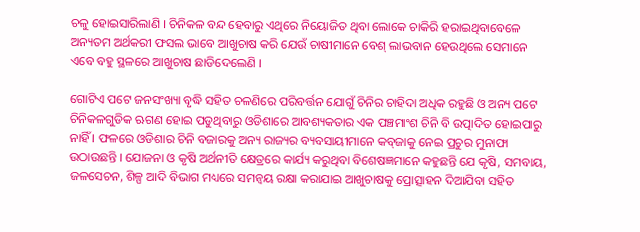ଚଳୁ ହୋଇସାରିଲାଣି । ଚିନିକଳ ବନ୍ଦ ହେବାରୁ ଏଥିରେ ନିୟୋଜିତ ଥିବା ଲୋକେ ଚାକିରି ହରାଇଥିବାବେଳେ ଅନ୍ୟତମ ଅର୍ଥକରୀ ଫସଲ ଭାବେ ଆଖୁଚାଷ କରି ଯେଉଁ ଚାଷୀମାନେ ବେଶ୍‍ ଲାଭବାନ ହେଉଥିଲେ ସେମାନେ ଏବେ ବହୁ ସ୍ଥଳରେ ଆଖୁଚାଷ ଛାଡିଦେଲେଣି ।

ଗୋଟିଏ ପଟେ ଜନସଂଖ୍ୟା ବୃଦ୍ଧି ସହିତ ଚଳଣିରେ ପରିବର୍ତ୍ତନ ଯୋଗୁଁ ଚିନିର ଚାହିଦା ଅଧିକ ରହୁଛି ଓ ଅନ୍ୟ ପଟେ ଚିନିକଳଗୁଡିକ ଋଗଣ ହୋଇ ପଡୁଥିବାରୁ ଓଡିଶାରେ ଆବଶ୍ୟକତାର ଏକ ପଞ୍ଚମାଂଶ ଚିନି ବି ଉତ୍ପାଦିତ ହୋଇପାରୁ ନାହିଁ । ଫଳରେ ଓଡିଶାର ଚିନି ବଜାରକୁ ଅନ୍ୟ ରାଜ୍ୟର ବ୍ୟବସାୟୀମାନେ କବ୍‍ଜାକୁ ନେଇ ପ୍ରଚୁର ମୁନାଫା ଉଠାଉଛନ୍ତି । ଯୋଜନା ଓ କୃଷି ଅର୍ଥନୀତି କ୍ଷେତ୍ରରେ କାର୍ଯ୍ୟ କରୁଥିବା ବିଶେଷଜ୍ଞମାନେ କହୁଛନ୍ତି ଯେ କୃଷି, ସମବାୟ, ଜଳସେଚନ, ଶିଳ୍ପ ଆଦି ବିଭାଗ ମଧ୍ୟରେ ସମନ୍ୱୟ ରକ୍ଷା କରାଯାଇ ଆଖୁଚାଷକୁ ପ୍ରୋତ୍ସାହନ ଦିଆଯିବା ସହିତ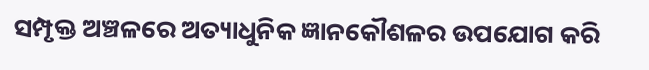ସମ୍ପୃକ୍ତ ଅଞ୍ଚଳରେ ଅତ୍ୟାଧୁନିକ ଜ୍ଞାନକୌଶଳର ଉପଯୋଗ କରି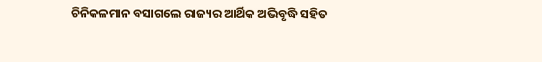ଚିନିକଳମାନ ବସାଗଲେ ରାଜ୍ୟର ଆର୍ଥିକ ଅଭିବୃଦ୍ଧି ସହିତ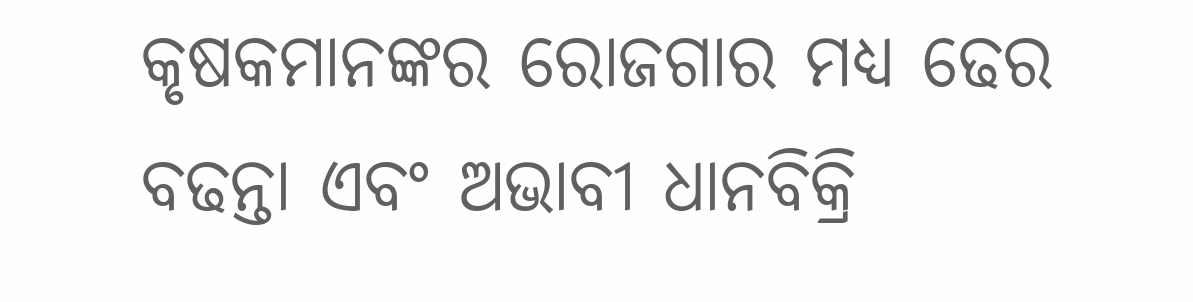କୃଷକମାନଙ୍କର ରୋଜଗାର ମଧ୍ୟ ଢେର ବଢନ୍ତା ଏବଂ ଅଭାବୀ ଧାନବିକ୍ରି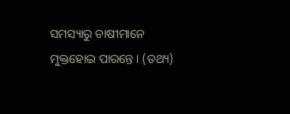ସମସ୍ୟାରୁ ଚାଷୀମାନେ ମୁକ୍ତହୋଇ ପାରନ୍ତେ । (ତଥ୍ୟ)